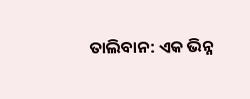ତାଲିବାନ: ଏକ ଭିନ୍ନ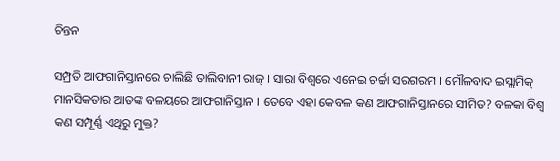ଚିନ୍ତନ

ସମ୍ପ୍ରତି ଆଫଗାନିସ୍ତାନରେ ଚାଲିଛି ତାଲିବାନୀ ରାଜ୍ । ସାରା ବିଶ୍ୱରେ ଏନେଇ ଚର୍ଚ୍ଚା ସରଗରମ । ମୌଳବାଦ ଇସ୍ଲାମିକ୍ ମାନସିକତାର ଆତଙ୍କ ବଳୟରେ ଆଫଗାନିସ୍ତାନ । ତେବେ ଏହା କେବଳ କଣ ଆଫଗାନିସ୍ତାନରେ ସୀମିତ? ବଳକା ବିଶ୍ୱ କଣ ସମ୍ପୂର୍ଣ୍ଣ ଏଥିରୁ ମୁକ୍ତ?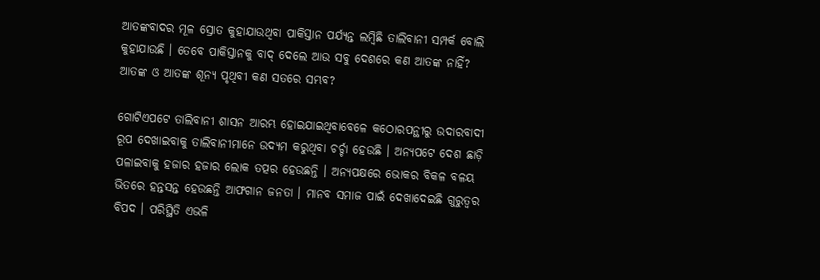ଆତଙ୍କବାଦର ମୂଳ ସ୍ରୋତ କୁହାଯାଉଥିବା ପାକିସ୍ତାନ ପର୍ଯ୍ୟନ୍ତ ଲମ୍ବିଛି ତାଲିବାନୀ ସମ୍ପର୍କ ବୋଲି କୁହାଯାଉଛି । ତେବେ ପାକିସ୍ତାନକୁ ବାଦ୍ ଦେଲେ ଆଉ ସବୁ ଦେଶରେ କଣ ଆତଙ୍କ ନାହିଁ? ଆତଙ୍କ ଓ ଆତଙ୍କ ଶୂନ୍ୟ ପୃଥିବୀ କଣ ସତରେ ସମ୍ଭବ?

ଗୋଟିଏପଟେ ତାଲିବାନୀ ଶାସନ ଆରମ୍ଭ ହୋଇଯାଇଥିବାବେଳେ କଠୋରପନ୍ଥୀରୁ ଉଦାରବାଦୀ ରୂପ ଦେଖାଇବାକୁ ତାଲିବାନୀମାନେ ଉଦ୍ୟମ କରୁଥିବା ଚର୍ଚ୍ଚା ହେଉଛି । ଅନ୍ୟପଟେ ଦେଶ ଛାଡ଼ି ପଳାଇବାକୁ ହଜାର ହଜାର ଲୋକ ତତ୍ପର ହେଉଛନ୍ତି । ଅନ୍ୟପକ୍ଷରେ ଭୋକର ବିକଳ ବଳୟ ଭିତରେ ହନ୍ତସନ୍ତ ହେଉଛନ୍ତି ଆଫଗାନ ଜନତା । ମାନବ ସମାଜ ପାଇଁ ଦେଖାଦେଇଛି ଗୁରୁତ୍ୱର ବିପଦ । ପରିସ୍ଥିତି ଏଭଳି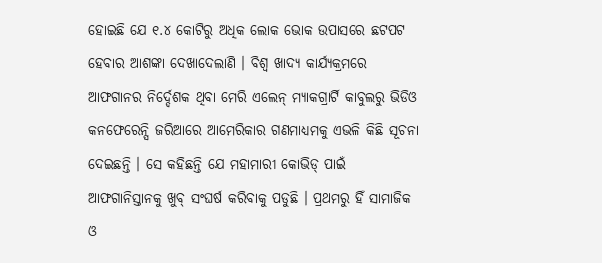ହୋଇଛି ଯେ ୧.୪ କୋଟିରୁ ଅଧିକ ଲୋକ ଭୋକ ଉପାସରେ ଛଟପଟ ହେବାର ଆଶଙ୍କା ଦେଖାଦେଲାଣି । ବିଶ୍ୱ ଖାଦ୍ୟ କାର୍ଯ୍ୟକ୍ରମରେ ଆଫଗାନର ନିର୍ଦ୍ଦେଶକ ଥିବା ମେରି ଏଲେନ୍ ମ୍ୟାକଗ୍ରାର୍ଟି କାବୁଲରୁ ଭିଡିଓ କନଫେରେନ୍ସି ଜରିଆରେ ଆମେରିକାର ଗଣମାଧ୍ୟମକୁ ଏଭଳି କିଛି ସୂଚନା ଦେଇଛନ୍ତି । ସେ କହିଛନ୍ତି ଯେ ମହାମାରୀ କୋଭିଡ୍ ପାଇଁ ଆଫଗାନିସ୍ତାନକୁ ଖୁବ୍ ସଂଘର୍ଷ କରିବାକୁ ପଡୁଛି । ପ୍ରଥମରୁ ହିଁ ସାମାଜିକ ଓ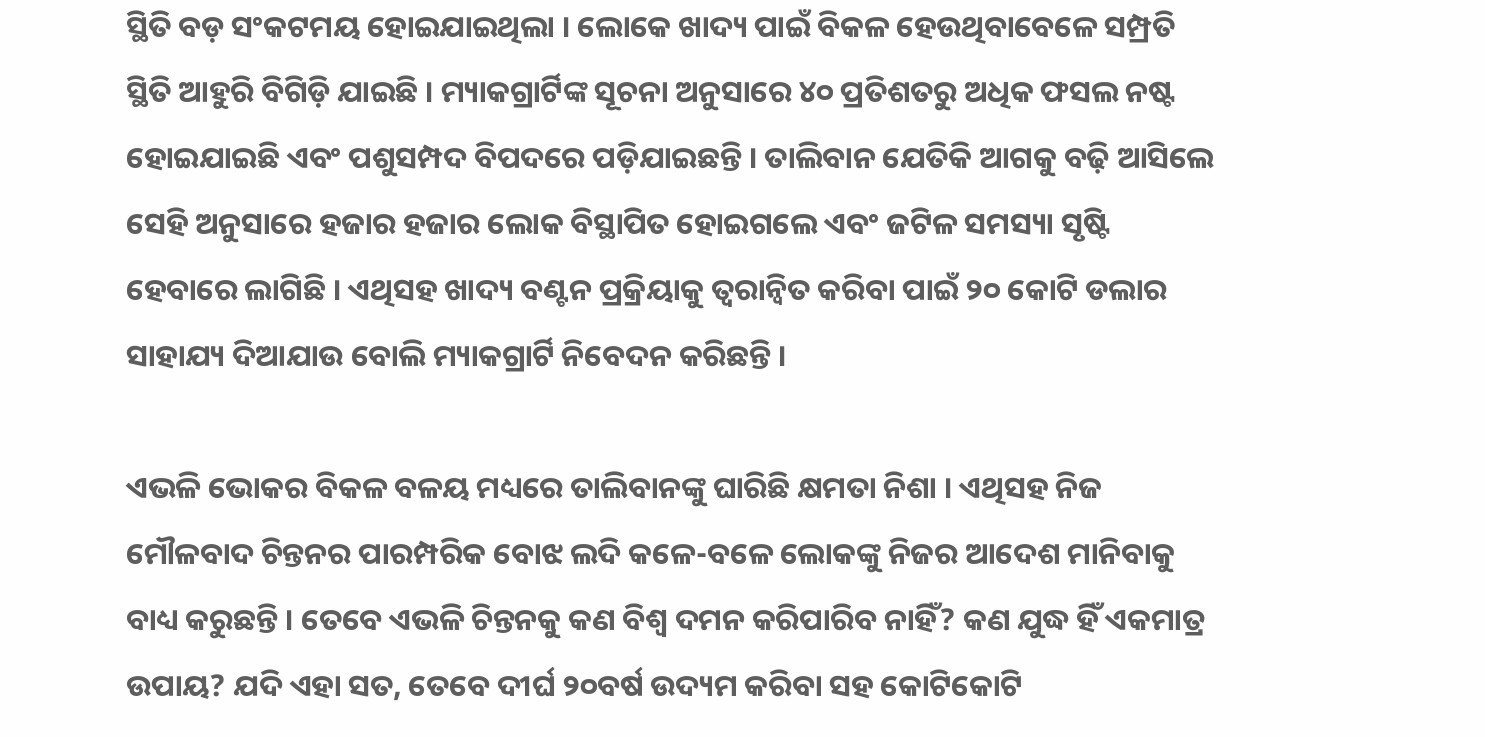ସ୍ଥିତି ବଡ଼ ସଂକଟମୟ ହୋଇଯାଇଥିଲା । ଲୋକେ ଖାଦ୍ୟ ପାଇଁ ବିକଳ ହେଉଥିବାବେଳେ ସମ୍ପ୍ରତି ସ୍ଥିତି ଆହୁରି ବିଗିଡ଼ି ଯାଇଛି । ମ୍ୟାକଗ୍ରାର୍ଟିଙ୍କ ସୂଚନା ଅନୁସାରେ ୪୦ ପ୍ରତିଶତରୁ ଅଧିକ ଫସଲ ନଷ୍ଟ ହୋଇଯାଇଛି ଏବଂ ପଶୁସମ୍ପଦ ବିପଦରେ ପଡ଼ିଯାଇଛନ୍ତି । ତାଲିବାନ ଯେତିକି ଆଗକୁ ବଢ଼ି ଆସିଲେ ସେହି ଅନୁସାରେ ହଜାର ହଜାର ଲୋକ ବିସ୍ଥାପିତ ହୋଇଗଲେ ଏବଂ ଜଟିଳ ସମସ୍ୟା ସୃଷ୍ଟି ହେବାରେ ଲାଗିଛି । ଏଥିସହ ଖାଦ୍ୟ ବଣ୍ଟନ ପ୍ରକ୍ରିୟାକୁ ତ୍ୱରାନ୍ୱିତ କରିବା ପାଇଁ ୨୦ କୋଟି ଡଲାର ସାହାଯ୍ୟ ଦିଆଯାଉ ବୋଲି ମ୍ୟାକଗ୍ରାର୍ଟି ନିବେଦନ କରିଛନ୍ତି ।

ଏଭଳି ଭୋକର ବିକଳ ବଳୟ ମଧ୍ୟରେ ତାଲିବାନଙ୍କୁ ଘାରିଛି କ୍ଷମତା ନିଶା । ଏଥିସହ ନିଜ ମୌଳବାଦ ଚିନ୍ତନର ପାରମ୍ପରିକ ବୋଝ ଲଦି କଳେ-ବଳେ ଲୋକଙ୍କୁ ନିଜର ଆଦେଶ ମାନିବାକୁ ବାଧ୍ୟ କରୁଛନ୍ତି । ତେବେ ଏଭଳି ଚିନ୍ତନକୁ କଣ ବିଶ୍ୱ ଦମନ କରିପାରିବ ନାହିଁ? କଣ ଯୁଦ୍ଧ ହିଁ ଏକମାତ୍ର ଉପାୟ? ଯଦି ଏହା ସତ, ତେବେ ଦୀର୍ଘ ୨୦ବର୍ଷ ଉଦ୍ୟମ କରିବା ସହ କୋଟିକୋଟି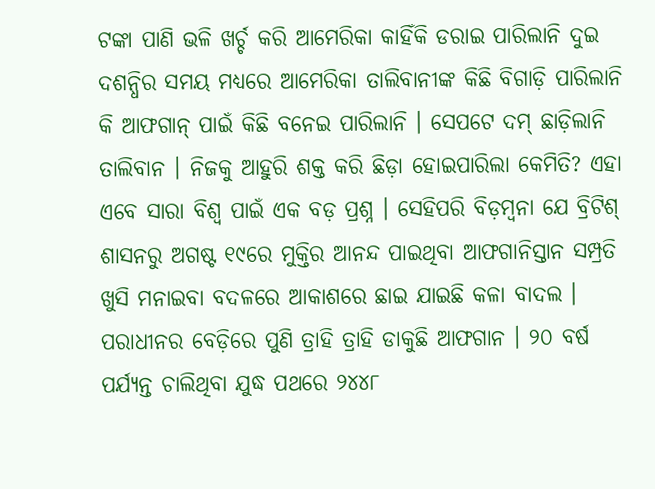ଟଙ୍କା ପାଣି ଭଳି ଖର୍ଚ୍ଚ କରି ଆମେରିକା କାହିଁକି ଡରାଇ ପାରିଲାନି ଦୁଇ ଦଶନ୍ଧିର ସମୟ ମଧ୍ୟରେ ଆମେରିକା ତାଲିବାନୀଙ୍କ କିଛି ବିଗାଡ଼ି ପାରିଲାନି କି ଆଫଗାନ୍ ପାଇଁ କିଛି ବନେଇ ପାରିଲାନି । ସେପଟେ ଦମ୍ ଛାଡ଼ିଲାନି ତାଲିବାନ । ନିଜକୁ ଆହୁରି ଶକ୍ତ କରି ଛିଡ଼ା ହୋଇପାରିଲା କେମିତି? ଏହା ଏବେ ସାରା ବିଶ୍ୱ ପାଇଁ ଏକ ବଡ଼ ପ୍ରଶ୍ନ । ସେହିପରି ବିଡ଼ମ୍ବନା ଯେ ବ୍ରିଟିଶ୍ ଶାସନରୁ ଅଗଷ୍ଟ ୧୯ରେ ମୁକ୍ତିର ଆନନ୍ଦ ପାଇଥିବା ଆଫଗାନିସ୍ତାନ ସମ୍ପ୍ରତି ଖୁସି ମନାଇବା ବଦଳରେ ଆକାଶରେ ଛାଇ ଯାଇଛି କଳା ବାଦଲ । ପରାଧୀନର ବେଡ଼ିରେ ପୁଣି ତ୍ରାହି ତ୍ରାହି ଡାକୁଛି ଆଫଗାନ । ୨୦ ବର୍ଷ ପର୍ଯ୍ୟନ୍ତ ଚାଲିଥିବା ଯୁଦ୍ଧ ପଥରେ ୨୪୪୮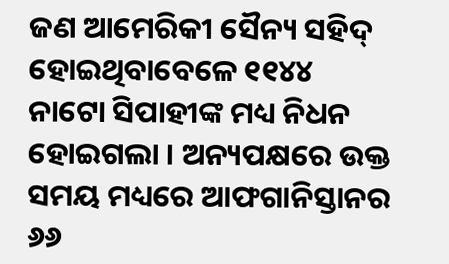ଜଣ ଆମେରିକୀ ସୈନ୍ୟ ସହିଦ୍ ହୋଇଥିବାବେଳେ ୧୧୪୪ ନାଟୋ ସିପାହୀଙ୍କ ମଧ୍ୟ ନିଧନ ହୋଇଗଲା । ଅନ୍ୟପକ୍ଷରେ ଉକ୍ତ ସମୟ ମଧ୍ୟରେ ଆଫଗାନିସ୍ତାନର ୬୬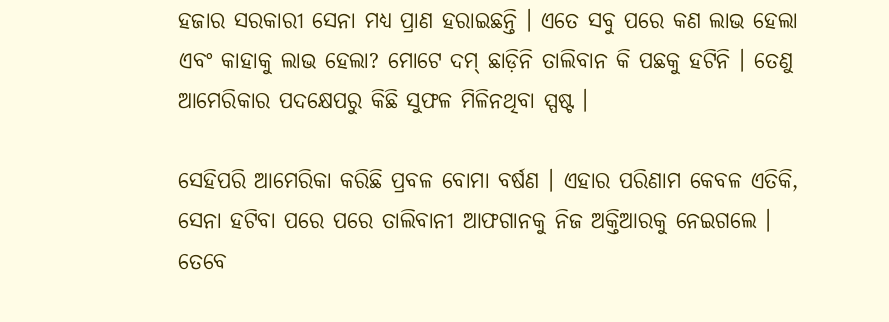ହଜାର ସରକାରୀ ସେନା ମଧ୍ୟ ପ୍ରାଣ ହରାଇଛନ୍ତି । ଏତେ ସବୁ ପରେ କଣ ଲାଭ ହେଲା ଏବଂ କାହାକୁ ଲାଭ ହେଲା? ମୋଟେ ଦମ୍ ଛାଡ଼ିନି ତାଲିବାନ କି ପଛକୁ ହଟିନି । ତେଣୁ ଆମେରିକାର ପଦକ୍ଷେପରୁ କିଛି ସୁଫଳ ମିଳିନଥିବା ସ୍ପଷ୍ଟ ।

ସେହିପରି ଆମେରିକା କରିଛି ପ୍ରବଳ ବୋମା ବର୍ଷଣ । ଏହାର ପରିଣାମ କେବଳ ଏତିକି, ସେନା ହଟିବା ପରେ ପରେ ତାଲିବାନୀ ଆଫଗାନକୁ ନିଜ ଅକ୍ତିଆରକୁ ନେଇଗଲେ । ତେବେ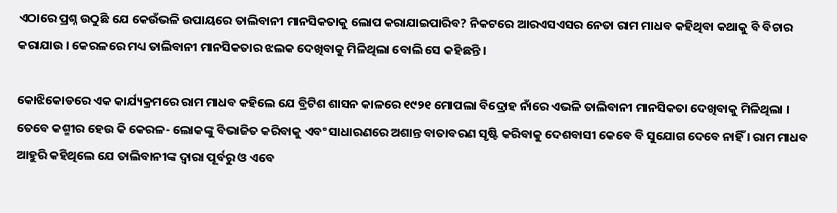ଏଠାରେ ପ୍ରଶ୍ନ ଉଠୁଛି ଯେ କେଉଁଭଳି ଉପାୟରେ ତାଲିବାନୀ ମାନସିକତାକୁ ଲୋପ କରାଯାଇପାରିବ? ନିକଟରେ ଆରଏସଏସର ନେତା ରାମ ମାଧବ କହିଥିବା କଥାକୁ ବି ବିଚାର କରାଯାଉ । କେରଳରେ ମଧ୍ୟ ତାଲିବାନୀ ମାନସିକତାର ଝଲକ ଦେଖିବାକୁ ମିଳିଥିଲା ବୋଲି ସେ କହିଛନ୍ତି ।

କୋଝିକୋଡରେ ଏକ କାର୍ଯ୍ୟକ୍ରମରେ ରାମ ମାଧବ କହିଲେ ଯେ ବ୍ରିଟିଶ ଶାସନ କାଳରେ ୧୯୨୧ ମୋପଲା ବିଦ୍ରୋହ ନାଁରେ ଏଭଳି ତାଲିବାନୀ ମାନସିକତା ଦେଖିବାକୁ ମିଳିଥିଲା । ତେବେ କଶ୍ମୀର ହେଉ କି କେରଳ- ଲୋକଙ୍କୁ ବିଭାଜିତ କରିବାକୁ ଏବଂ ସାଧାରଣରେ ଅଶାନ୍ତ ବାତାବରଣ ସୃଷ୍ଟି କରିବାକୁ ଦେଶବାସୀ କେବେ ବି ସୁଯୋଗ ଦେବେ ନାହିଁ । ରାମ ମାଧବ ଆହୁରି କହିଥିଲେ ଯେ ତାଲିବାନୀଙ୍କ ଦ୍ୱାରା ପୂର୍ବରୁ ଓ ଏବେ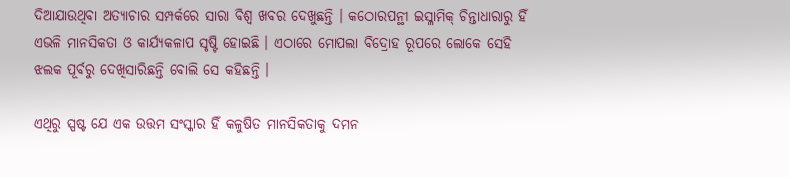ଦିଆଯାଉଥିବା ଅତ୍ୟାଚାର ସମ୍ପର୍କରେ ସାରା ବିଶ୍ୱ ଖବର ଦେଖୁଛନ୍ତି । କଠୋରପନ୍ଥୀ ଇସ୍ଳାମିକ୍ ଚିନ୍ତାଧାରାରୁ ହିଁ ଏଭଳି ମାନସିକତା ଓ କାର୍ଯ୍ୟକଳାପ ସୃଷ୍ଟି ହୋଇଛି । ଏଠାରେ ମୋପଲା ବିଦ୍ରୋହ ରୂପରେ ଲୋକେ ସେହି ଝଲକ ପୂର୍ବରୁ ଦେଖିସାରିଛନ୍ତି ବୋଲି ସେ କହିଛନ୍ତି ।

ଏଥିରୁ ସ୍ପଷ୍ଟ ଯେ ଏକ ଉତ୍ତମ ସଂସ୍କାର ହିଁ କଳୁଷିତ ମାନସିକତାକୁ ଦମନ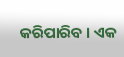କରିପାରିବ । ଏକ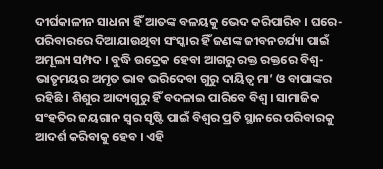ଦୀର୍ଘକାଳୀନ ସାଧନା ହିଁ ଆତଙ୍କ ବଳୟକୁ ଭେଦ କରିପାରିବ । ଘରେ-ପରିବାରରେ ଦିଆଯାଉଥିବା ସଂସ୍କାର ହିଁ ଜଣଙ୍କ ଜୀବନଚର୍ଯ୍ୟା ପାଇଁ ଅମୂଲ୍ୟ ସମ୍ପଦ । ବୁଦ୍ଧି ଉଦ୍ରେକ ହେବା ଆଗରୁ ରକ୍ତ ରକ୍ତରେ ବିଶ୍ୱ-ଭାତୃମୟର ଅମୃତ ଭାବ ଭରିଦେବା ଗୁରୁ ଦାୟିତ୍ୱ ମା’ ଓ ବାପାଙ୍କର ରହିଛି । ଶିଶୁର ଆଦ୍ୟଗୁରୁ ହିଁ ବଦଳାଇ ପାରିବେ ବିଶ୍ୱ । ସାମାଜିକ ସଂହତିର ଜୟଗାନ ସ୍ୱର ସୃଷ୍ଟି ପାଇଁ ବିଶ୍ୱର ପ୍ରତି ସ୍ଥାନରେ ପରିବାରକୁ ଆଦର୍ଶ କରିବାକୁ ହେବ । ଏହି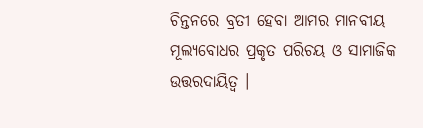ଚିନ୍ତନରେ ବ୍ରତୀ ହେବା ଆମର ମାନବୀୟ ମୂଲ୍ୟବୋଧର ପ୍ରକୃତ ପରିଚୟ ଓ ସାମାଜିକ ଉତ୍ତରଦାୟିତ୍ୱ ।